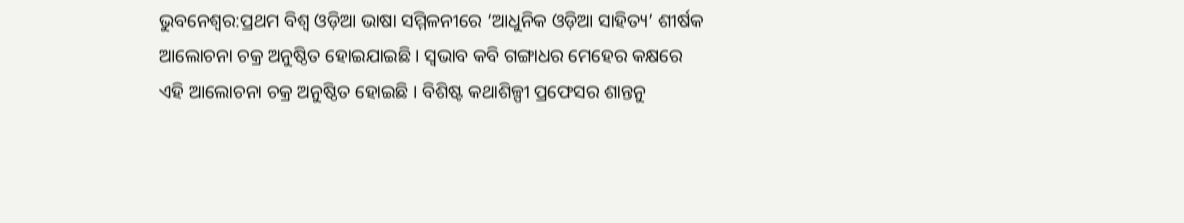ଭୁବନେଶ୍ୱର:ପ୍ରଥମ ବିଶ୍ୱ ଓଡ଼ିଆ ଭାଷା ସମ୍ମିଳନୀରେ ‘ଆଧୁନିକ ଓଡ଼ିଆ ସାହିତ୍ୟ’ ଶୀର୍ଷକ ଆଲୋଚନା ଚକ୍ର ଅନୁଷ୍ଠିତ ହୋଇଯାଇଛି । ସ୍ୱଭାବ କବି ଗଙ୍ଗାଧର ମେହେର କକ୍ଷରେ ଏହି ଆଲୋଚନା ଚକ୍ର ଅନୁଷ୍ଠିତ ହୋଇଛି । ବିଶିଷ୍ଟ କଥାଶିଳ୍ପୀ ପ୍ରଫେସର ଶାନ୍ତନୁ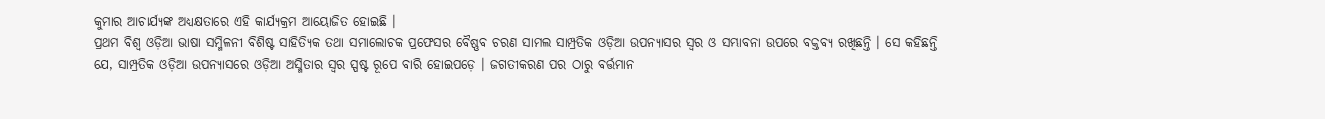କୁମାର ଆଚାର୍ଯ୍ୟଙ୍କ ଅଧ୍ୟକ୍ଷତାରେ ଏହି କାର୍ଯ୍ୟକ୍ରମ ଆୟୋଜିତ ହୋଇଛି ।
ପ୍ରଥମ ବିଶ୍ୱ ଓଡ଼ିଆ ଭାଷା ସମ୍ମିଳନୀ ବିଶିଷ୍ଟ ସାହିତ୍ୟିକ ତଥା ସମାଲୋଚକ ପ୍ରଫେସର ବୈଷ୍ଣବ ଚରଣ ସାମଲ ସାମ୍ପ୍ରତିକ ଓଡ଼ିଆ ଉପନ୍ୟାସର ସ୍ୱର ଓ ସମ୍ଭାବନା ଉପରେ ବକ୍ତବ୍ୟ ରଖିଛନ୍ତି । ସେ କହିଛନ୍ତି ଯେ, ସାମ୍ପ୍ରତିକ ଓଡ଼ିଆ ଉପନ୍ୟାସରେ ଓଡ଼ିଆ ଅସ୍ମିତାର ସ୍ୱର ସ୍ପଷ୍ଟ ରୂପେ ବାରି ହୋଇପଡ଼େ । ଜଗତୀକରଣ ପର ଠାରୁ ବର୍ତ୍ତମାନ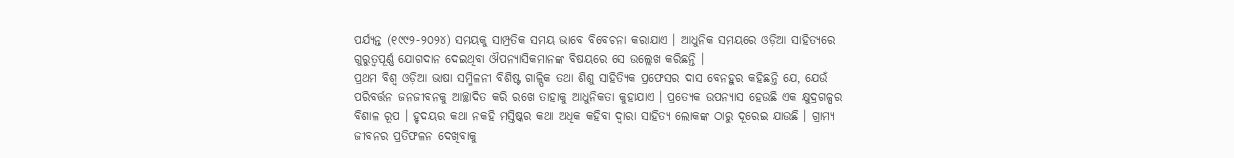ପର୍ଯ୍ୟନ୍ତ (୧୯୯୨-୨୦୨୪) ସମୟକୁ ସାମ୍ପ୍ରତିକ ସମୟ ଭାବେ ବିବେଚନା କରାଯାଏ । ଆଧୁନିକ ସମୟରେ ଓଡ଼ିଆ ସାହିତ୍ୟରେ ଗୁରୁତ୍ୱପୂର୍ଣ୍ଣ ଯୋଗଦାନ ଦେଇଥିବା ଔପନ୍ୟାସିକମାନଙ୍କ ବିଷୟରେ ସେ ଉଲ୍ଲେଖ କରିଛନ୍ତି ।
ପ୍ରଥମ ବିଶ୍ୱ ଓଡ଼ିଆ ଭାଷା ସମ୍ମିଳନୀ ବିଶିଷ୍ଟ ଗାଳ୍ପିକ ତଥା ଶିଶୁ ସାହିତ୍ୟିକ ପ୍ରଫେସର ଦାସ ବେନହୁର କହିଛନ୍ତି ଯେ, ଯେଉଁ ପରିବର୍ତ୍ତନ ଜନଜୀବନକୁ ଆଚ୍ଛାଦିତ କରି ରଖେ ତାହାକୁ ଆଧୁନିକତା କୁହାଯାଏ । ପ୍ରତ୍ୟେକ ଉପନ୍ୟାସ ହେଉଛି ଏକ କ୍ଷୁଦ୍ରଗଳ୍ପର ବିଶାଳ ରୂପ । ହୃଦୟର କଥା ନକହି ମସ୍ତିଷ୍କର କଥା ଅଧିକ କହିବା ଦ୍ୱାରା ସାହିତ୍ୟ ଲୋକଙ୍କ ଠାରୁ ଦୂରେଇ ଯାଉଛି । ଗ୍ରାମ୍ୟ ଜୀବନର ପ୍ରତିଫଳନ ଦେଖିବାକୁ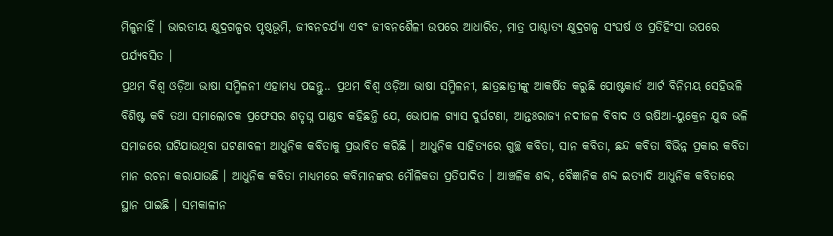ମିଳୁନାହିଁ । ଭାରତୀୟ କ୍ଷୁଦ୍ରଗଳ୍ପର ପୃଷ୍ଠଭୂମି, ଜୀବନଚର୍ଯ୍ୟା ଏବଂ ଜୀବନଶୈଳୀ ଉପରେ ଆଧାରିତ, ମାତ୍ର ପାଶ୍ଚାତ୍ୟ କ୍ଷୁଦ୍ରଗଳ୍ପ ସଂଘର୍ଷ ଓ ପ୍ରତିହିଂସା ଉପରେ ପର୍ଯ୍ୟବସିତ ।
ପ୍ରଥମ ବିଶ୍ୱ ଓଡ଼ିଆ ଭାଷା ସମ୍ମିଳନୀ ଏହାମଧ୍ୟ ପଢନ୍ତୁ.. ପ୍ରଥମ ବିଶ୍ୱ ଓଡ଼ିଆ ଭାଷା ସମ୍ମିଳନୀ, ଛାତ୍ରଛାତ୍ରୀଙ୍କୁ ଆକର୍ଷିତ କରୁଛି ପୋଷ୍ଟକାର୍ଡ ଆର୍ଟ ବିନିମୟ ସେହିଭଳି ବିଶିଷ୍ଟ କବି ତଥା ସମାଲୋଚକ ପ୍ରଫେସର ଶତୃଘ୍ନ ପାଣ୍ଡବ କହିଛନ୍ତି ଯେ, ଭୋପାଳ ଗ୍ୟାସ ଦୁର୍ଘଟଣା, ଆନ୍ତଃରାଜ୍ୟ ନଦୀଜଳ ବିବାଦ ଓ ଋଷିଆ-ୟୁକ୍ରେନ ଯୁଦ୍ଧ ଭଳି ସମାଜରେ ଘଟିଯାଉଥିବା ଘଟଣାବଳୀ ଆଧୁନିକ କବିତାକୁ ପ୍ରଭାବିତ କରିଛି । ଆଧୁନିକ ସାହିତ୍ୟରେ ଗୁଚ୍ଛ କବିତା, ସାନ କବିତା, ଛନ୍ଦ କବିତା ବିଭିନ୍ନ ପ୍ରକାର କବିତା ମାନ ରଚନା କରାଯାଉଛି । ଆଧୁନିକ କବିତା ମାଧ୍ୟମରେ କବିମାନଙ୍କର ମୌଳିକତା ପ୍ରତିପାଦିତ । ଆଞ୍ଚଳିକ ଶବ୍ଦ, ବୈଜ୍ଞାନିକ ଶବ୍ଦ ଇତ୍ୟାଦି ଆଧୁନିକ କବିତାରେ ସ୍ଥାନ ପାଇଛି । ସମକାଳୀନ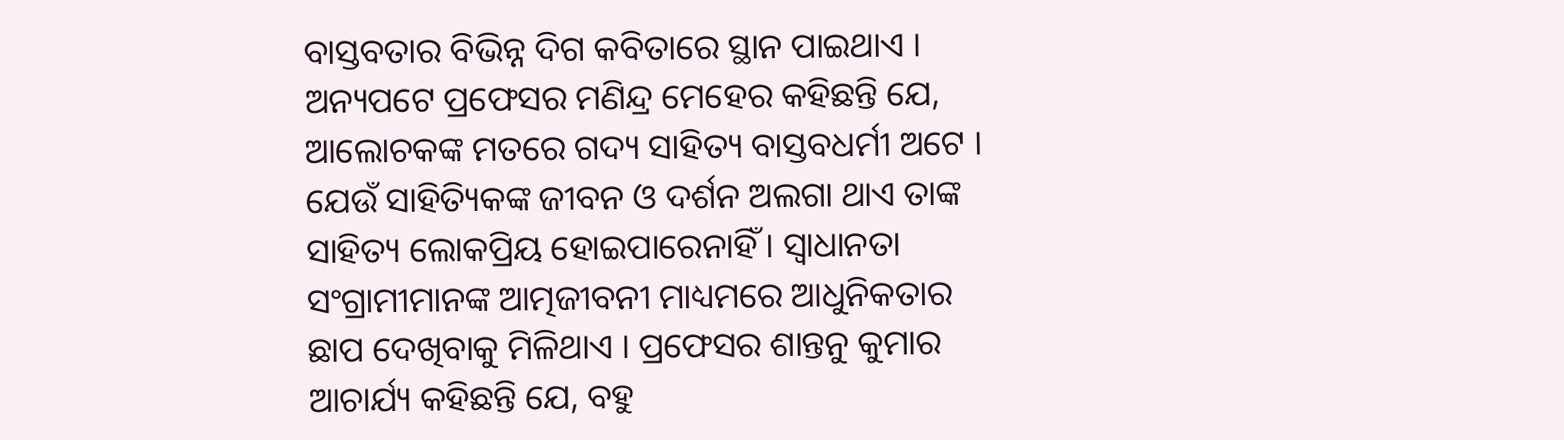ବାସ୍ତବତାର ବିଭିନ୍ନ ଦିଗ କବିତାରେ ସ୍ଥାନ ପାଇଥାଏ ।
ଅନ୍ୟପଟେ ପ୍ରଫେସର ମଣିନ୍ଦ୍ର ମେହେର କହିଛନ୍ତି ଯେ, ଆଲୋଚକଙ୍କ ମତରେ ଗଦ୍ୟ ସାହିତ୍ୟ ବାସ୍ତବଧର୍ମୀ ଅଟେ । ଯେଉଁ ସାହିତ୍ୟିକଙ୍କ ଜୀବନ ଓ ଦର୍ଶନ ଅଲଗା ଥାଏ ତାଙ୍କ ସାହିତ୍ୟ ଲୋକପ୍ରିୟ ହୋଇପାରେନାହିଁ । ସ୍ୱାଧାନତା ସଂଗ୍ରାମୀମାନଙ୍କ ଆତ୍ମଜୀବନୀ ମାଧ୍ୟମରେ ଆଧୁନିକତାର ଛାପ ଦେଖିବାକୁ ମିଳିଥାଏ । ପ୍ରଫେସର ଶାନ୍ତନୁ କୁମାର ଆଚାର୍ଯ୍ୟ କହିଛନ୍ତି ଯେ, ବହୁ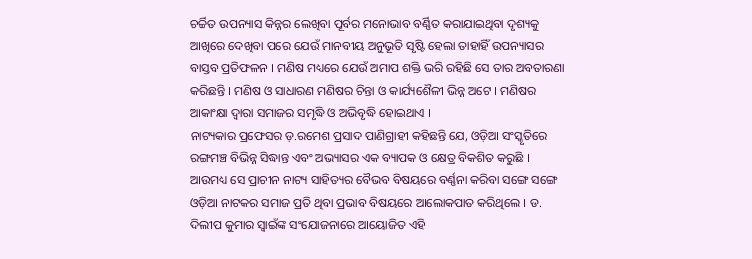ଚର୍ଚ୍ଚିତ ଉପନ୍ୟାସ କିନ୍ନର ଲେଖିବା ପୂର୍ବର ମନୋଭାବ ବର୍ଣ୍ଣିତ କରାଯାଇଥିବା ଦୃଶ୍ୟକୁ ଆଖିରେ ଦେଖିବା ପରେ ଯେଉଁ ମାନବୀୟ ଅନୁଭୂତି ସୃଷ୍ଟି ହେଲା ତାହାହିଁ ଉପନ୍ୟାସର ବାସ୍ତବ ପ୍ରତିଫଳନ । ମଣିଷ ମଧ୍ୟରେ ଯେଉଁ ଅମାପ ଶକ୍ତି ଭରି ରହିଛି ସେ ତାର ଅବତାରଣା କରିଛନ୍ତି । ମଣିଷ ଓ ସାଧାରଣ ମଣିଷର ଚିନ୍ତା ଓ କାର୍ଯ୍ୟଶୈଳୀ ଭିନ୍ନ ଅଟେ । ମଣିଷର ଆକାଂକ୍ଷା ଦ୍ୱାରା ସମାଜର ସମୃଦ୍ଧି ଓ ଅଭିବୃଦ୍ଧି ହୋଇଥାଏ ।
ନାଟ୍ୟକାର ପ୍ରଫେସର ଡ଼.ରମେଶ ପ୍ରସାଦ ପାଣିଗ୍ରାହୀ କହିଛନ୍ତି ଯେ, ଓଡ଼ିଆ ସଂସ୍କୃତିରେ ରଙ୍ଗମଞ୍ଚ ବିଭିନ୍ନ ସିଦ୍ଧାନ୍ତ ଏବଂ ଅଭ୍ୟାସର ଏକ ବ୍ୟାପକ ଓ କ୍ଷେତ୍ର ବିକଶିତ କରୁଛି । ଆଉମଧ୍ୟ ସେ ପ୍ରାଚୀନ ନାଟ୍ୟ ସାହିତ୍ୟର ବୈଭବ ବିଷୟରେ ବର୍ଣ୍ଣନା କରିବା ସଙ୍ଗେ ସଙ୍ଗେ ଓଡ଼ିଆ ନାଟକର ସମାଜ ପ୍ରତି ଥିବା ପ୍ରଭାବ ବିଷୟରେ ଆଲୋକପାତ କରିଥିଲେ । ଡ. ଦିଲୀପ କୁମାର ସ୍ୱାଇଁଙ୍କ ସଂଯୋଜନାରେ ଆୟୋଜିତ ଏହି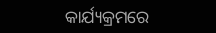କାର୍ଯ୍ୟକ୍ରମରେ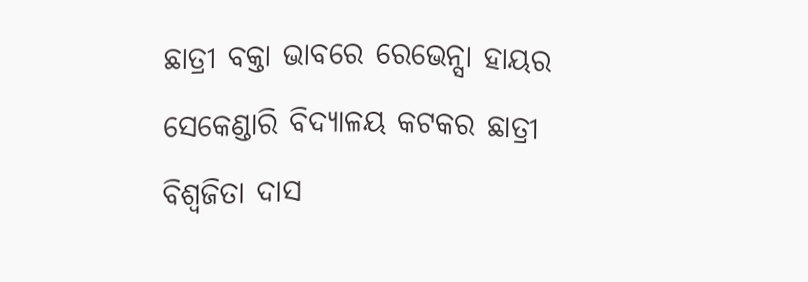ଛାତ୍ରୀ ବକ୍ତା ଭାବରେ ରେଭେନ୍ସା ହାୟର ସେକେଣ୍ଡାରି ବିଦ୍ୟାଳୟ କଟକର ଛାତ୍ରୀ ବିଶ୍ୱଜିତା ଦାସ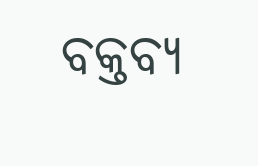ବକ୍ତବ୍ୟ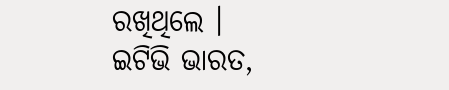ରଖିଥିଲେ ।
ଇଟିଭି ଭାରତ,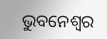ଭୁବନେଶ୍ୱର